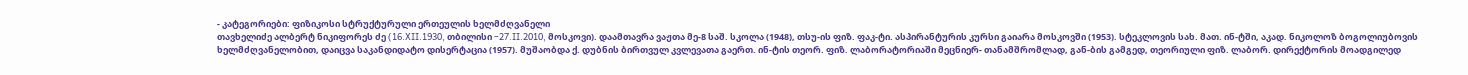- კატეგორიები: ფიზიკოსი სტრუქტურული ერთეულის ხელმძღვანელი
თავხელიძე ალბერტ ნიკიფორეს ძე (16.XII.1930, თბილისი –27.II.2010, მოსკოვი). დაამთავრა ვაჟთა მე-8 საშ. სკოლა (1948), თსუ-ის ფიზ. ფაკ-ტი. ასპირანტურის კურსი გაიარა მოსკოვში (1953). სტეკლოვის სახ. მათ. ინ-ტში, აკად. ნიკოლოზ ბოგოლიუბოვის ხელმძღვანელობით, დაიცვა საკანდიდატო დისერტაცია (1957). მუშაობდა ქ. დუბნის ბირთვულ კვლევათა გაერთ. ინ-ტის თეორ. ფიზ. ლაბორატორიაში მეცნიერ- თანამშრომლად, გან-ბის გამგედ, თეორიული ფიზ. ლაბორ. დირექტორის მოადგილედ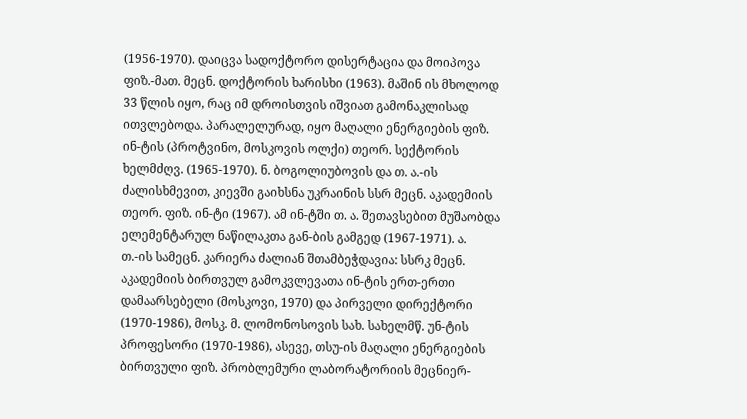(1956-1970). დაიცვა სადოქტორო დისერტაცია და მოიპოვა ფიზ.-მათ. მეცნ. დოქტორის ხარისხი (1963). მაშინ ის მხოლოდ 33 წლის იყო, რაც იმ დროისთვის იშვიათ გამონაკლისად ითვლებოდა. პარალელურად, იყო მაღალი ენერგიების ფიზ. ინ-ტის (პროტვინო, მოსკოვის ოლქი) თეორ. სექტორის ხელმძღვ. (1965-1970). ნ. ბოგოლიუბოვის და თ. ა.-ის ძალისხმევით, კიევში გაიხსნა უკრაინის სსრ მეცნ. აკადემიის თეორ. ფიზ. ინ-ტი (1967). ამ ინ-ტში თ. ა. შეთავსებით მუშაობდა ელემენტარულ ნაწილაკთა გან-ბის გამგედ (1967-1971). ა. თ.-ის სამეცნ. კარიერა ძალიან შთამბეჭდავია: სსრკ მეცნ. აკადემიის ბირთვულ გამოკვლევათა ინ-ტის ერთ-ერთი დამაარსებელი (მოსკოვი, 1970) და პირველი დირექტორი (1970-1986), მოსკ. მ. ლომონოსოვის სახ. სახელმწ. უნ-ტის პროფესორი (1970-1986), ასევე, თსუ-ის მაღალი ენერგიების ბირთვული ფიზ. პრობლემური ლაბორატორიის მეცნიერ-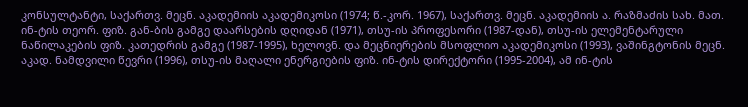კონსულტანტი, საქართვ. მეცნ. აკადემიის აკადემიკოსი (1974; წ.-კორ. 1967), საქართვ. მეცნ. აკადემიის ა. რაზმაძის სახ. მათ. ინ-ტის თეორ. ფიზ. გან-ბის გამგე დაარსების დღიდან (1971), თსუ-ის პროფესორი (1987-დან), თსუ-ის ელემენტარული ნაწილაკების ფიზ. კათედრის გამგე (1987-1995), ხელოვნ. და მეცნიერების მსოფლიო აკადემიკოსი (1993), ვაშინგტონის მეცნ. აკად. ნამდვილი წევრი (1996), თსუ-ის მაღალი ენერგიების ფიზ. ინ-ტის დირექტორი (1995-2004), ამ ინ-ტის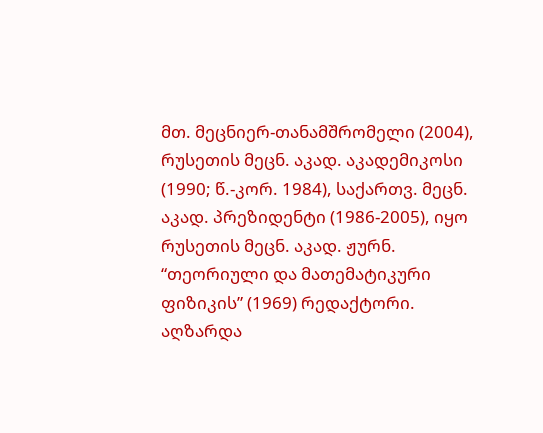მთ. მეცნიერ-თანამშრომელი (2004), რუსეთის მეცნ. აკად. აკადემიკოსი (1990; წ.-კორ. 1984), საქართვ. მეცნ. აკად. პრეზიდენტი (1986-2005), იყო რუსეთის მეცნ. აკად. ჟურნ. “თეორიული და მათემატიკური ფიზიკის” (1969) რედაქტორი. აღზარდა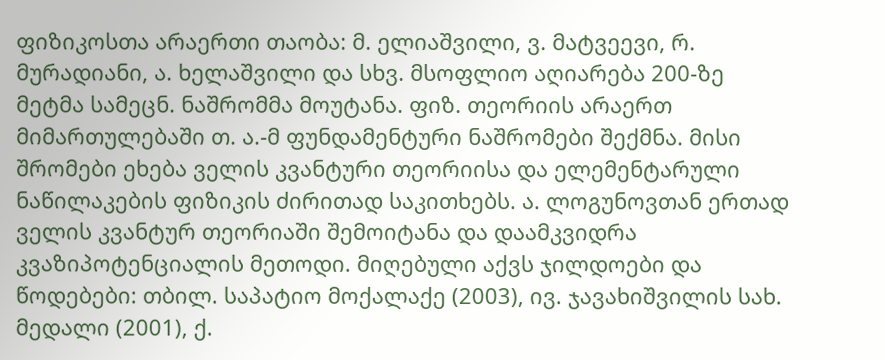ფიზიკოსთა არაერთი თაობა: მ. ელიაშვილი, ვ. მატვეევი, რ. მურადიანი, ა. ხელაშვილი და სხვ. მსოფლიო აღიარება 200-ზე მეტმა სამეცნ. ნაშრომმა მოუტანა. ფიზ. თეორიის არაერთ მიმართულებაში თ. ა.-მ ფუნდამენტური ნაშრომები შექმნა. მისი შრომები ეხება ველის კვანტური თეორიისა და ელემენტარული ნაწილაკების ფიზიკის ძირითად საკითხებს. ა. ლოგუნოვთან ერთად ველის კვანტურ თეორიაში შემოიტანა და დაამკვიდრა კვაზიპოტენციალის მეთოდი. მიღებული აქვს ჯილდოები და წოდებები: თბილ. საპატიო მოქალაქე (2003), ივ. ჯავახიშვილის სახ. მედალი (2001), ქ.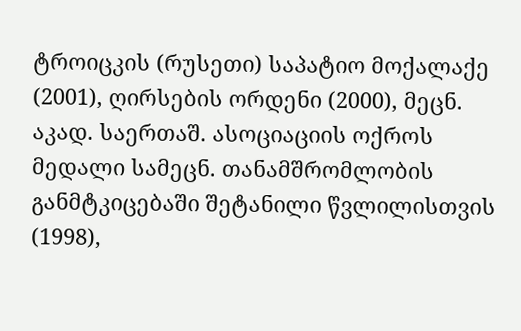ტროიცკის (რუსეთი) საპატიო მოქალაქე (2001), ღირსების ორდენი (2000), მეცნ. აკად. საერთაშ. ასოციაციის ოქროს მედალი სამეცნ. თანამშრომლობის განმტკიცებაში შეტანილი წვლილისთვის (1998),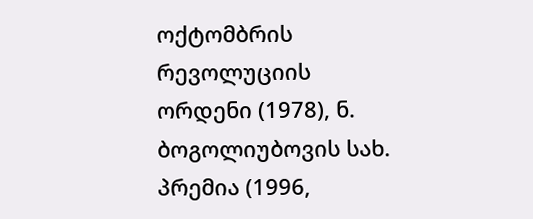ოქტომბრის რევოლუციის ორდენი (1978), ნ. ბოგოლიუბოვის სახ. პრემია (1996,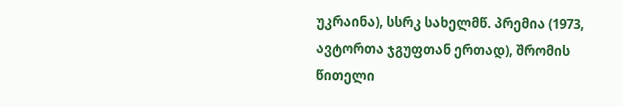უკრაინა), სსრკ სახელმწ. პრემია (1973, ავტორთა ჯგუფთან ერთად), შრომის წითელი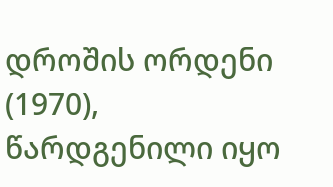დროშის ორდენი (1970), წარდგენილი იყო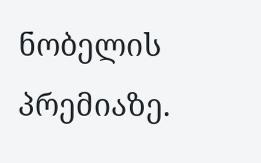ნობელის პრემიაზე.